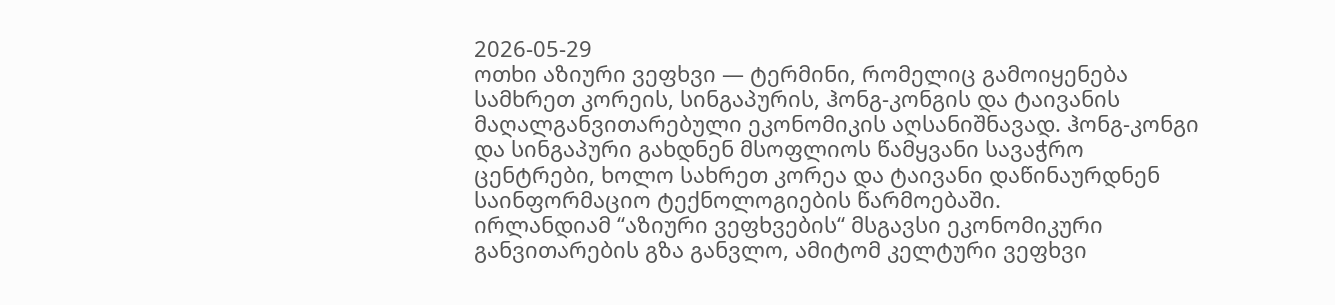2026-05-29
ოთხი აზიური ვეფხვი — ტერმინი, რომელიც გამოიყენება სამხრეთ კორეის, სინგაპურის, ჰონგ-კონგის და ტაივანის მაღალგანვითარებული ეკონომიკის აღსანიშნავად. ჰონგ-კონგი და სინგაპური გახდნენ მსოფლიოს წამყვანი სავაჭრო ცენტრები, ხოლო სახრეთ კორეა და ტაივანი დაწინაურდნენ საინფორმაციო ტექნოლოგიების წარმოებაში.
ირლანდიამ “აზიური ვეფხვების“ მსგავსი ეკონომიკური განვითარების გზა განვლო, ამიტომ კელტური ვეფხვი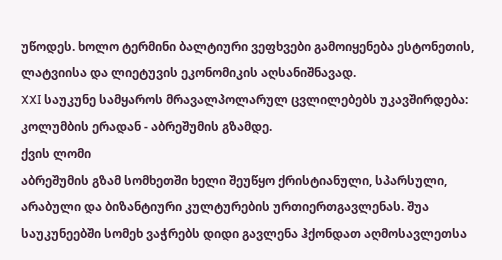უწოდეს. ხოლო ტერმინი ბალტიური ვეფხვები გამოიყენება ესტონეთის, ლატვიისა და ლიეტუვის ეკონომიკის აღსანიშნავად.
XXI საუკუნე სამყაროს მრავალპოლარულ ცვლილებებს უკავშირდება: კოლუმბის ერადან - აბრეშუმის გზამდე.
ქვის ლომი
აბრეშუმის გზამ სომხეთში ხელი შეუწყო ქრისტიანული, სპარსული, არაბული და ბიზანტიური კულტურების ურთიერთგავლენას. შუა საუკუნეებში სომეხ ვაჭრებს დიდი გავლენა ჰქონდათ აღმოსავლეთსა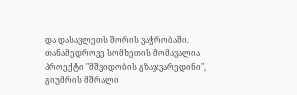და დასავლეთს შორის ვაჭრობაში. თანამედროვე სომხეთის მომავალია პროექტი "მშვიდობის გზაჯვარედინი", გიუმრის მშრალი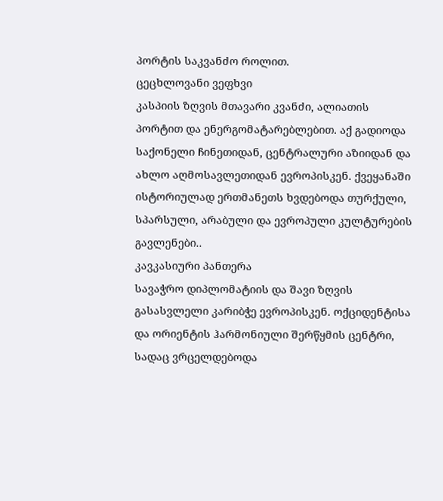პორტის საკვანძო როლით.
ცეცხლოვანი ვეფხვი
კასპიის ზღვის მთავარი კვანძი, ალიათის პორტით და ენერგომატარებლებით. აქ გადიოდა საქონელი ჩინეთიდან, ცენტრალური აზიიდან და ახლო აღმოსავლეთიდან ევროპისკენ. ქვეყანაში ისტორიულად ერთმანეთს ხვდებოდა თურქული, სპარსული, არაბული და ევროპული კულტურების გავლენები..
კავკასიური პანთერა
სავაჭრო დიპლომატიის და შავი ზღვის გასასვლელი კარიბჭე ევროპისკენ. ოქციდენტისა და ორიენტის ჰარმონიული შერწყმის ცენტრი, სადაც ვრცელდებოდა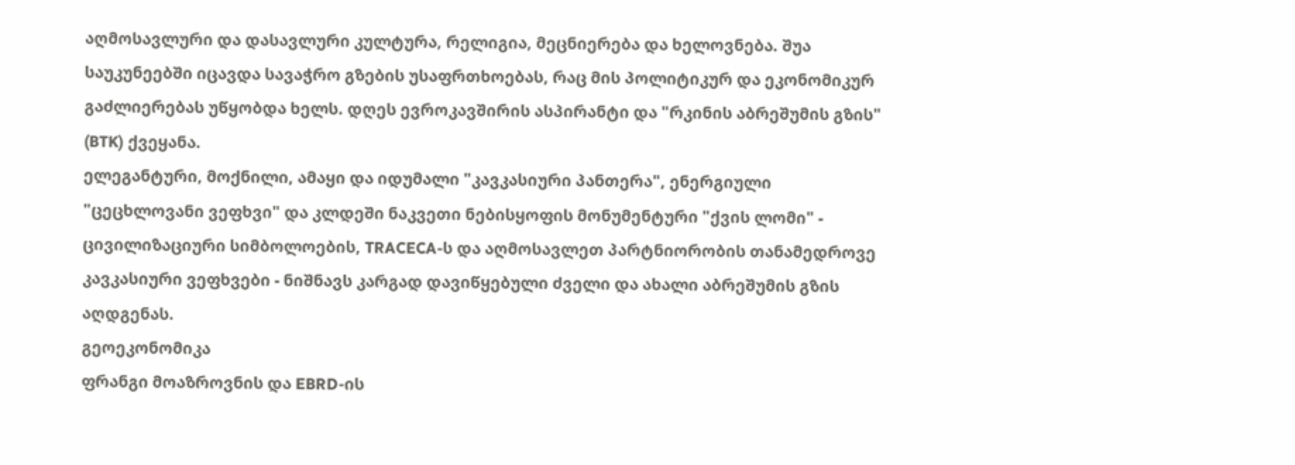აღმოსავლური და დასავლური კულტურა, რელიგია, მეცნიერება და ხელოვნება. შუა საუკუნეებში იცავდა სავაჭრო გზების უსაფრთხოებას, რაც მის პოლიტიკურ და ეკონომიკურ გაძლიერებას უწყობდა ხელს. დღეს ევროკავშირის ასპირანტი და "რკინის აბრეშუმის გზის" (BTK) ქვეყანა.
ელეგანტური, მოქნილი, ამაყი და იდუმალი "კავკასიური პანთერა", ენერგიული "ცეცხლოვანი ვეფხვი" და კლდეში ნაკვეთი ნებისყოფის მონუმენტური "ქვის ლომი" - ცივილიზაციური სიმბოლოების, TRACECA-ს და აღმოსავლეთ პარტნიორობის თანამედროვე კავკასიური ვეფხვები - ნიშნავს კარგად დავიწყებული ძველი და ახალი აბრეშუმის გზის აღდგენას.
გეოეკონომიკა
ფრანგი მოაზროვნის და EBRD-ის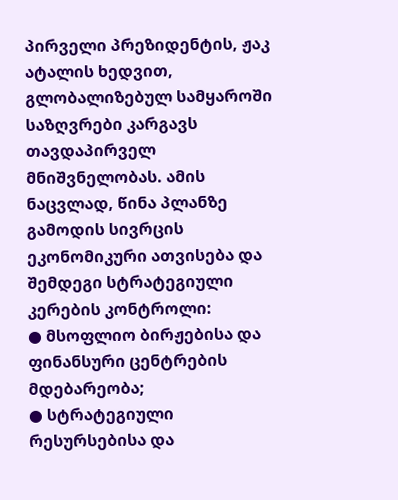პირველი პრეზიდენტის, ჟაკ ატალის ხედვით, გლობალიზებულ სამყაროში საზღვრები კარგავს თავდაპირველ მნიშვნელობას. ამის ნაცვლად, წინა პლანზე გამოდის სივრცის ეკონომიკური ათვისება და შემდეგი სტრატეგიული კერების კონტროლი:
● მსოფლიო ბირჟებისა და ფინანსური ცენტრების მდებარეობა;
● სტრატეგიული რესურსებისა და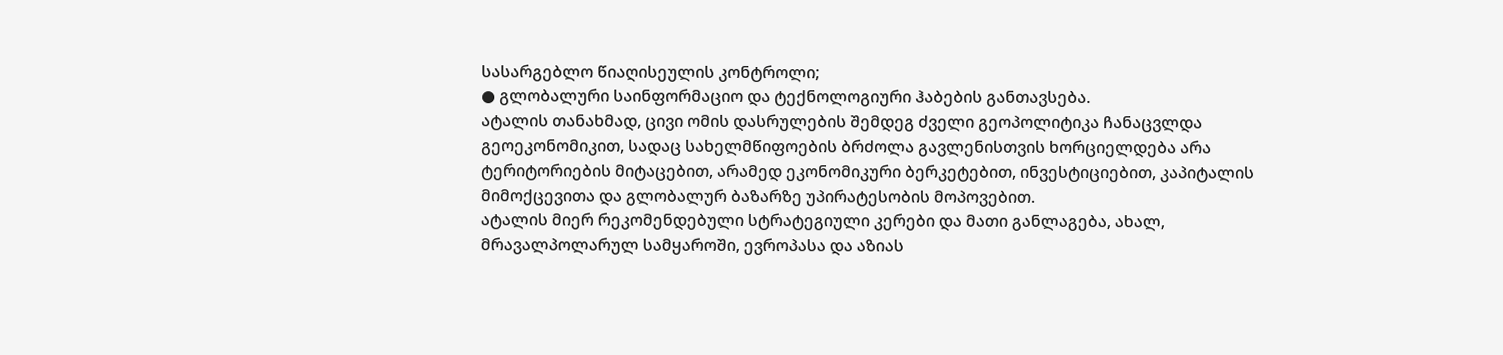სასარგებლო წიაღისეულის კონტროლი;
● გლობალური საინფორმაციო და ტექნოლოგიური ჰაბების განთავსება.
ატალის თანახმად, ცივი ომის დასრულების შემდეგ ძველი გეოპოლიტიკა ჩანაცვლდა გეოეკონომიკით, სადაც სახელმწიფოების ბრძოლა გავლენისთვის ხორციელდება არა ტერიტორიების მიტაცებით, არამედ ეკონომიკური ბერკეტებით, ინვესტიციებით, კაპიტალის მიმოქცევითა და გლობალურ ბაზარზე უპირატესობის მოპოვებით.
ატალის მიერ რეკომენდებული სტრატეგიული კერები და მათი განლაგება, ახალ, მრავალპოლარულ სამყაროში, ევროპასა და აზიას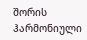შორის ჰარმონიული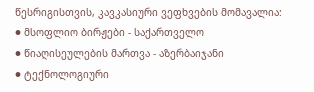წესრიგისთვის, კავკასიური ვეფხვების მომავალია:
● მსოფლიო ბირჟები - საქართველო
● წიაღისეულების მართვა - აზერბაიჯანი
● ტექნოლოგიური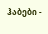ჰაბები -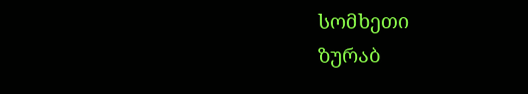სომხეთი
ზურაბ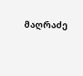მაღრაძე